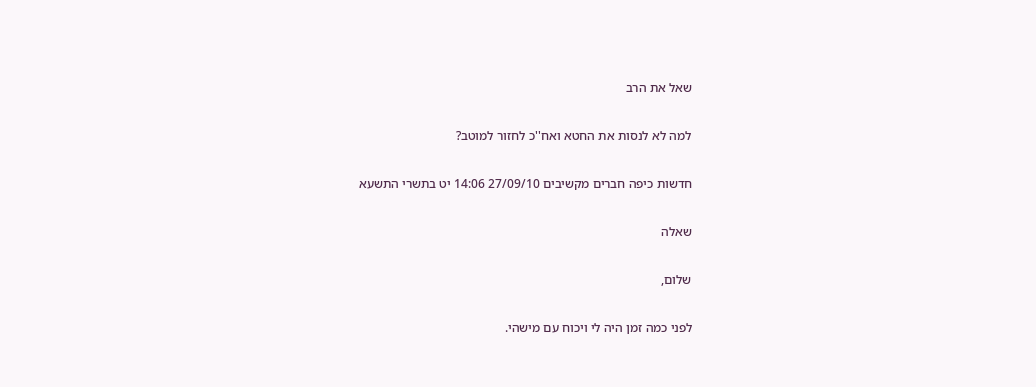שאל את הרב

למה לא לנסות את החטא ואח''כ לחזור למוטב?

חדשות כיפה חברים מקשיבים 27/09/10 14:06 יט בתשרי התשעא

שאלה

שלום,

לפני כמה זמן היה לי ויכוח עם מישהי.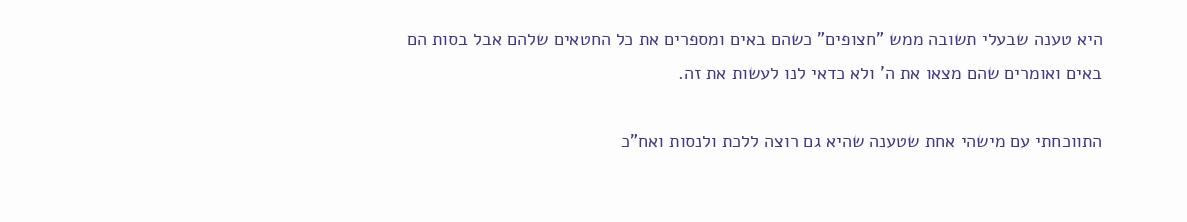היא טענה שבעלי תשובה ממש "חצופים" כשהם באים ומספרים את כל החטאים שלהם אבל בסות הם באים ואומרים שהם מצאו את ה' ולא כדאי לנו לעשות את זה.

התווכחתי עם מישהי אחת שטענה שהיא גם רוצה ללכת ולנסות ואח"כ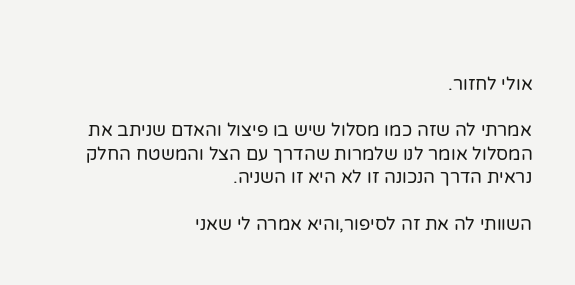אולי לחזור.

אמרתי לה שזה כמו מסלול שיש בו פיצול והאדם שניתב את המסלול אומר לנו שלמרות שהדרך עם הצל והמשטח החלק נראית הדרך הנכונה זו לא היא זו השניה.

השוותי לה את זה לסיפור,והיא אמרה לי שאני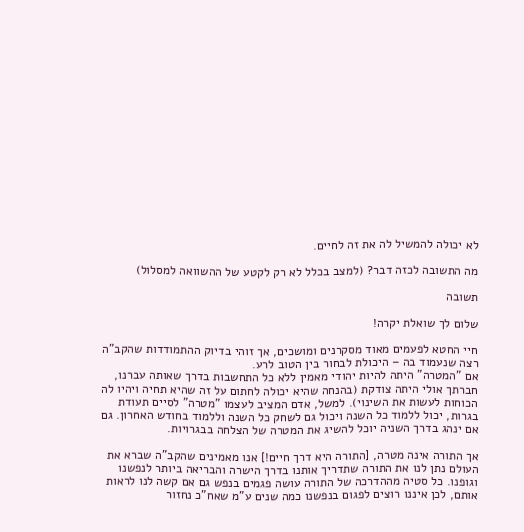לא יכולה להמשיל לה את זה לחיים.

מה התשובה לכזה דבר? (למצב בכלל לא רק לקטע של ההשוואה למסלול)

תשובה

שלום לך שואלת יקרה!

חיי החטא לפעמים מאוד מסקרנים ומושכים, אך זוהי בדיוק ההתמודדות שהקב"ה רצה שנעמוד בה – היכולת לבחור בין הטוב לרע.
אם "המטרה" היתה להיות יהודי מאמין ללא כל התחשבות בדרך שאותה עברנו, חברתך אולי היתה צודקת (בהנחה שהיא יכולה לחתום על זה שהיא תחיה ויהיו לה הכוחות לעשות את השינוי). למשל, אדם המציב לעצמו "מטרה" לסיים תעודת בגרות, יכול ללמוד כל השנה ויכול גם לשחק כל השנה וללמוד בחודש האחרון. גם אם ינהג בדרך השניה יוכל להשיג את המטרה של הצלחה בבגרויות.

אך התורה אינה מטרה, [התורה היא דרך חיים!] אנו מאמינים שהקב"ה שברא את העולם נתן לנו את התורה שתדריך אותנו בדרך הישרה והבריאה ביותר לנפשנו וגופנו. כל סטיה מההדרכה של התורה עושה פגמים בנפש גם אם קשה לנו לראות אותם, לכן איננו רוצים לפגום בנפשנו כמה שנים ע"מ שאח"כ נחזור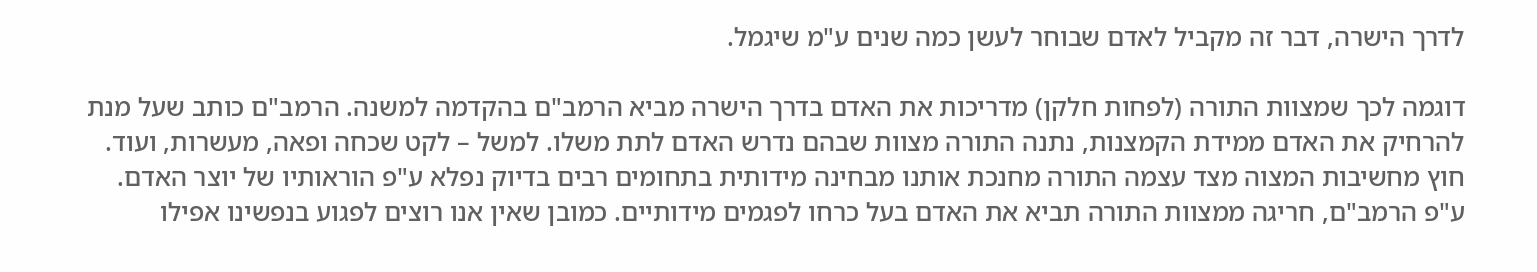לדרך הישרה, דבר זה מקביל לאדם שבוחר לעשן כמה שנים ע"מ שיגמל.

דוגמה לכך שמצוות התורה (לפחות חלקן) מדריכות את האדם בדרך הישרה מביא הרמב"ם בהקדמה למשנה. הרמב"ם כותב שעל מנת להרחיק את האדם ממידת הקמצנות, נתנה התורה מצוות שבהם נדרש האדם לתת משלו. למשל – לקט שכחה ופאה, מעשרות, ועוד. חוץ מחשיבות המצוה מצד עצמה התורה מחנכת אותנו מבחינה מידותית בתחומים רבים בדיוק נפלא ע"פ הוראותיו של יוצר האדם.
ע"פ הרמב"ם, חריגה ממצוות התורה תביא את האדם בעל כרחו לפגמים מידותיים. כמובן שאין אנו רוצים לפגוע בנפשינו אפילו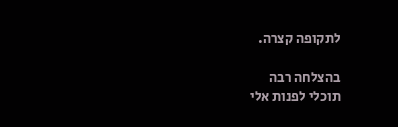לתקופה קצרה.

בהצלחה רבה
תוכלי לפנות אלי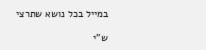במייל בכל נושא שתרצי

ש"י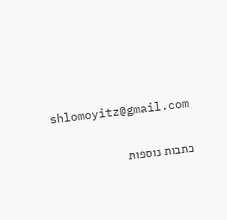shlomoyitz@gmail.com

כתבות נוספות